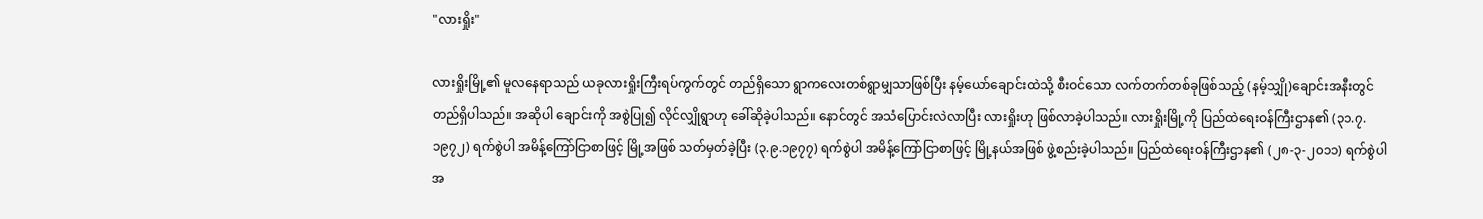"လားရှိုး"

လားရှိုးမြို့၏ မူလနေရာသည် ယခုလားရှိုးကြီးရပ်ကွက်တွင် တည်ရှိသော ရွာကလေးတစ်ရွာမျှသာဖြစ်ပြီး နမ့်ယော်ချောင်းထဲသို့ စီးဝင်သော လက်တက်တစ်ခုဖြစ်သည့် (နမ့်သျှို)ချောင်းအနီးတွင် တည်ရှိပါသည်။ အဆိုပါ ချောင်းကို အစွဲပြု၍ လိုင်လျှိုရွာဟု ခေါ်ဆိုခဲ့ပါသည်။ နောင်တွင် အသံပြောင်းလဲလာပြီး လားရှိုးဟု ဖြစ်လာခဲ့ပါသည်။ လားရှိုးမြို့ကို ပြည်ထဲရေးဝန်ကြီးဌာန၏ (၃၁.၇.၁၉၇၂) ရက်စွဲပါ အမိန့်ကြော်ငြာစာဖြင့် မြို့အဖြစ် သတ်မှတ်ခဲ့ပြီး (၃.၉.၁၉၇၇) ရက်စွဲပါ အမိန့်ကြော်ငြာစာဖြင့် မြို့နယ်အဖြစ် ဖွဲ့စည်းခဲ့ပါသည်။ ပြည်ထဲရေးဝန်ကြီးဌာန၏ (၂၈-၃-၂၀၁၁) ရက်စွဲပါ အ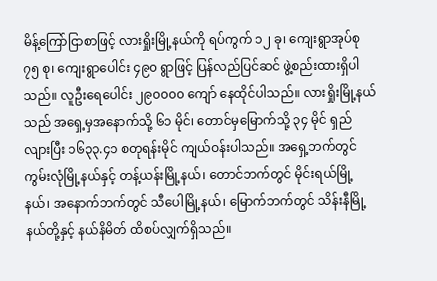မိန့်ကြော်ငြာစာဖြင့် လားရှိုးမြို့နယ်ကို ရပ်ကွက် ၁၂ ခု၊ ကျေးရွာအုပ်စု ၇၅ စု၊ ကျေးရွာပေါင်း ၄၉၀ ရွာဖြင့် ပြန်လည်ပြင်ဆင် ဖွဲ့စည်းထားရှိပါသည်။ လူဦးရေပေါင်း ၂၉၀၀၀၀ ကျော် နေထိုင်ပါသည်။ လားရှိုးမြို့နယ်သည် အရှေ့မှအနောက်သို့ ၆၁ မိုင်၊ တောင်မှမြောက်သို့ ၃၄ မိုင် ရှည်လျားပြီး ၁၆၃၃.၄၁ စတုရန်းမိုင် ကျယ်ဝန်းပါသည်။ အရှေ့ဘက်တွင် ကွမ်းလုံမြို့နယ်နှင့် တန့်ယန်းမြို့နယ်၊ တောင်ဘက်တွင် မိုင်းရယ်မြို့နယ်၊ အနောက်ဘက်တွင် သီပေါမြို့နယ်၊ မြောက်ဘက်တွင် သိန်းနီမြို့နယ်တို့နှင့် နယ်နိမိတ် ထိစပ်လျှက်ရှိသည်။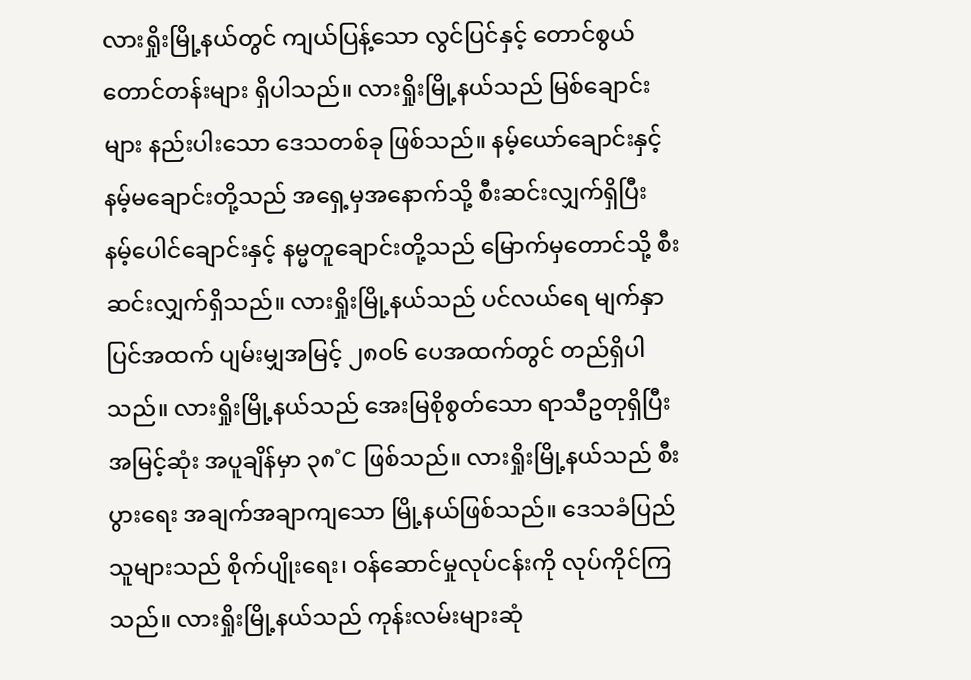လားရှိုးမြို့နယ်တွင် ကျယ်ပြန့်သော လွင်ပြင်နှင့် တောင်စွယ် တောင်တန်းများ ရှိပါသည်။ လားရှိုးမြို့နယ်သည် မြစ်ချောင်းများ နည်းပါးသော ဒေသတစ်ခု ဖြစ်သည်။ နမ့်ယော်ချောင်းနှင့် နမ့်မချောင်းတို့သည် အရှေ့မှအနောက်သို့ စီးဆင်းလျှက်ရှိပြီး နမ့်ပေါင်ချောင်းနှင့် နမ္မတူချောင်းတို့သည် မြောက်မှတောင်သို့ စီးဆင်းလျှက်ရှိသည်။ လားရှိုးမြို့နယ်သည် ပင်လယ်ရေ မျက်နှာပြင်အထက် ပျမ်းမျှအမြင့် ၂၈၀၆ ပေအထက်တွင် တည်ရှိပါသည်။ လားရှိုးမြို့နယ်သည် အေးမြစိုစွတ်သော ရာသီဥတုရှိပြီး အမြင့်ဆုံး အပူချိန်မှာ ၃၈˚C ဖြစ်သည်။ လားရှိုးမြို့နယ်သည် စီးပွားရေး အချက်အချာကျသော မြို့နယ်ဖြစ်သည်။ ဒေသခံပြည်သူများသည် စိုက်ပျိုးရေး၊ ဝန်ဆောင်မှုလုပ်ငန်းကို လုပ်ကိုင်ကြသည်။ လားရှိုးမြို့နယ်သည် ကုန်းလမ်းများဆုံ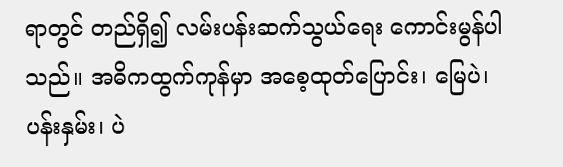ရာတွင် တည်ရှိ၍ လမ်းပန်းဆက်သွယ်ရေး ကောင်းမွန်ပါသည်။ အဓိကထွက်ကုန်မှာ အစေ့ထုတ်ပြောင်း၊ မြေပဲ၊ ပန်းနှမ်း၊ ပဲ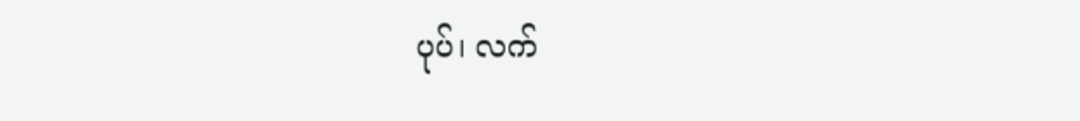ပုပ်၊ လက်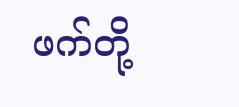ဖက်တို့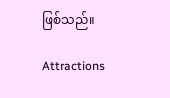ဖြစ်သည်။

Attractions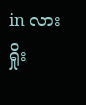in လားရှိုး